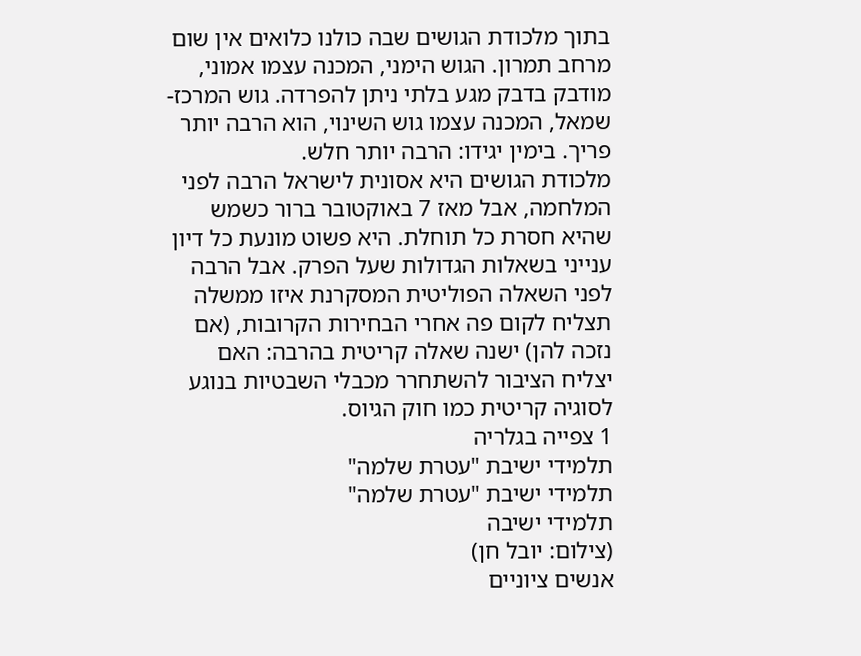בתוך מלכודת הגושים שבה כולנו כלואים אין שום מרחב תמרון. הגוש הימני, המכנה עצמו אמוני, מודבק בדבק מגע בלתי ניתן להפרדה. גוש המרכז-שמאל, המכנה עצמו גוש השינוי, הוא הרבה יותר פריך. בימין יגידו: הרבה יותר חלש.
מלכודת הגושים היא אסונית לישראל הרבה לפני המלחמה, אבל מאז 7 באוקטובר ברור כשמש שהיא חסרת כל תוחלת. היא פשוט מונעת כל דיון ענייני בשאלות הגדולות שעל הפרק. אבל הרבה לפני השאלה הפוליטית המסקרנת איזו ממשלה תצליח לקום פה אחרי הבחירות הקרובות, (אם נזכה להן) ישנה שאלה קריטית בהרבה: האם יצליח הציבור להשתחרר מכבלי השבטיות בנוגע לסוגיה קריטית כמו חוק הגיוס.
1 צפייה בגלריה
תלמידי ישיבת "עטרת שלמה"
תלמידי ישיבת "עטרת שלמה"
תלמידי ישיבה
(צילום: יובל חן)
אנשים ציוניים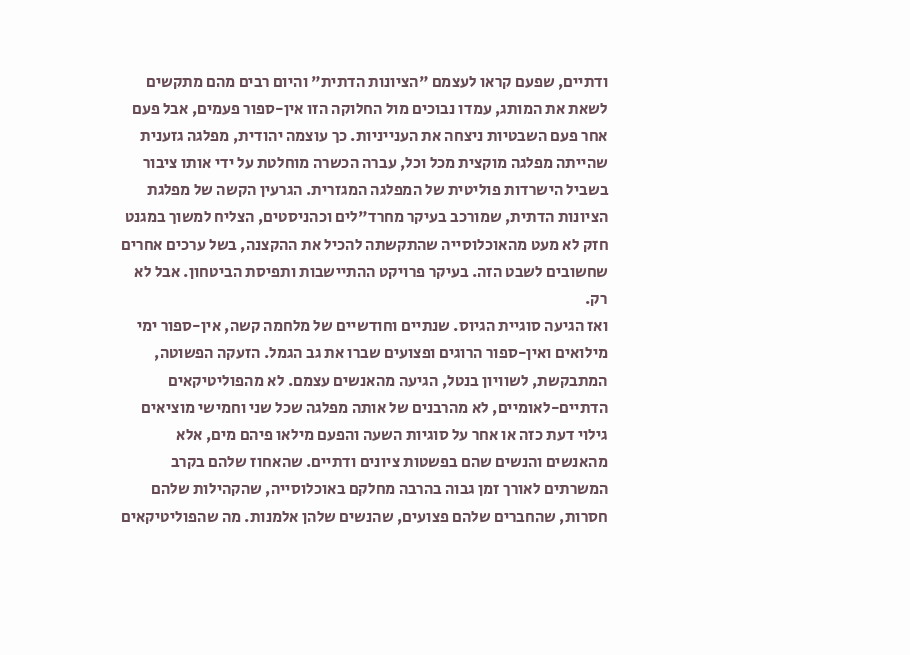ודתיים, שפעם קראו לעצמם "הציונות הדתית" והיום רבים מהם מתקשים לשאת את המותג, עמדו נבוכים מול החלוקה הזו אין-ספור פעמים, אבל פעם אחר פעם השבטיות ניצחה את הענייניות. כך עוצמה יהודית, מפלגה גזענית שהייתה מפלגה מוקצית מכל וכל, עברה הכשרה מוחלטת על ידי אותו ציבור בשביל הישרדות פוליטית של המפלגה המגזרית. הגרעין הקשה של מפלגת הציונות הדתית, שמורכב בעיקר מחרד"לים וכהניסטים, הצליח למשוך במגנט חזק לא מעט מהאוכלוסייה שהתקשתה להכיל את ההקצנה, בשל ערכים אחרים שחשובים לשבט הזה. בעיקר פרויקט ההתיישבות ותפיסת הביטחון. אבל לא רק.
ואז הגיעה סוגיית הגיוס. שנתיים וחודשיים של מלחמה קשה, אין-ספור ימי מילואים ואין-ספור הרוגים ופצועים שברו את גב הגמל. הזעקה הפשוטה, המתבקשת, לשוויון בנטל, הגיעה מהאנשים עצמם. לא מהפוליטיקאים הדתיים-לאומיים, לא מהרבנים של אותה מפלגה שכל שני וחמישי מוציאים גילוי דעת כזה או אחר על סוגיות השעה והפעם מילאו פיהם מים, אלא מהאנשים והנשים שהם בפשטות ציונים ודתיים. שהאחוז שלהם בקרב המשרתים לאורך זמן גבוה בהרבה מחלקם באוכלוסייה, שהקהילות שלהם חסרות, שהחברים שלהם פצועים, שהנשים שלהן אלמנות. מה שהפוליטיקאים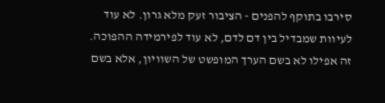סירבו בתוקף להפנים - הציבור זעק מלא גרון. לא עוד לעיוות שמבדיל בין דם לדם, לא עוד לפירמידה ההפוכה. זה אפילו לא בשם הערך המופשט של השוויון, אלא בשם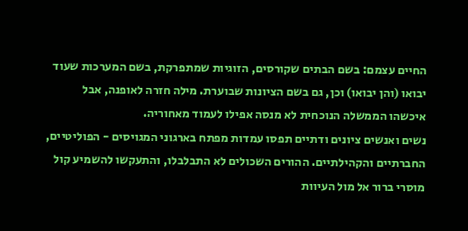החיים עצמם: בשם הבתים שקורסים, הזוגיות שמתפרקת, בשם המערכות שעוד יבואו (והן יבואו) וכן, גם בשם הציונות שבוערת. מילה חזרה לאופנה, אבל איכשהו הממשלה הנוכחית לא מנסה אפילו לעמוד מאחוריה.
נשים ואנשים ציונים ודתיים תפסו עמדות מפתח בארגוני המגויסים - הפוליטיים, החברתיים והקהילתיים. ההורים השכולים לא התבלבלו, והתעקשו להשמיע קול מוסרי ברור אל מול העיוות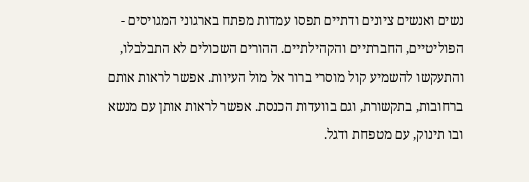נשים ואנשים ציונים ודתיים תפסו עמדות מפתח בארגוני המגויסים - הפוליטיים, החברתיים והקהילתיים. ההורים השכולים לא התבלבלו, והתעקשו להשמיע קול מוסרי ברור אל מול העיוות. אפשר לראות אותם ברחובות, בתקשורת, וגם בוועדות הכנסת. אפשר לראות אותן עם מנשא ובו תינוק, עם מטפחת ודגל.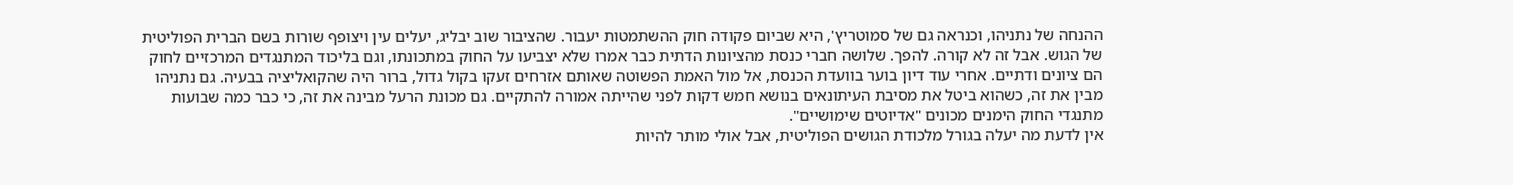ההנחה של נתניהו, וכנראה גם של סמוטריץ', היא שביום פקודה חוק ההשתמטות יעבור. שהציבור שוב יבליג, יעלים עין ויצופף שורות בשם הברית הפוליטית של הגוש. אבל זה לא קורה. להפך. שלושה חברי כנסת מהציונות הדתית כבר אמרו שלא יצביעו על החוק במתכונתו, וגם בליכוד המתנגדים המרכזיים לחוק הם ציונים ודתיים. אחרי עוד דיון בוער בוועדת הכנסת, אל מול האמת הפשוטה שאותם אזרחים זעקו בקול גדול, ברור היה שהקואליציה בבעיה. גם נתניהו מבין את זה, כשהוא ביטל את מסיבת העיתונאים בנושא חמש דקות לפני שהייתה אמורה להתקיים. גם מכונת הרעל מבינה את זה, כי כבר כמה שבועות מתנגדי החוק הימנים מכונים "אדיוטים שימושיים".
אין לדעת מה יעלה בגורל מלכודת הגושים הפוליטית, אבל אולי מותר להיות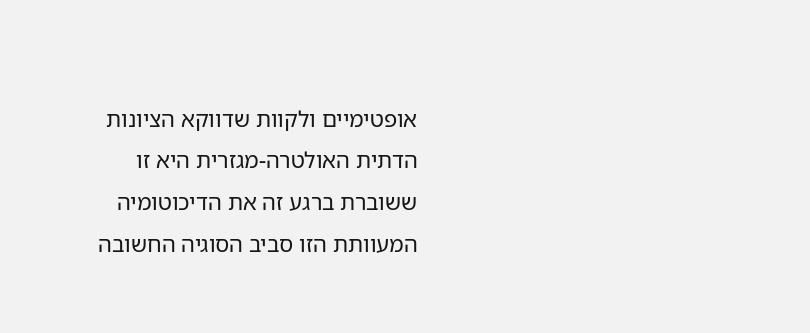אופטימיים ולקוות שדווקא הציונות הדתית האולטרה-מגזרית היא זו ששוברת ברגע זה את הדיכוטומיה המעוותת הזו סביב הסוגיה החשובה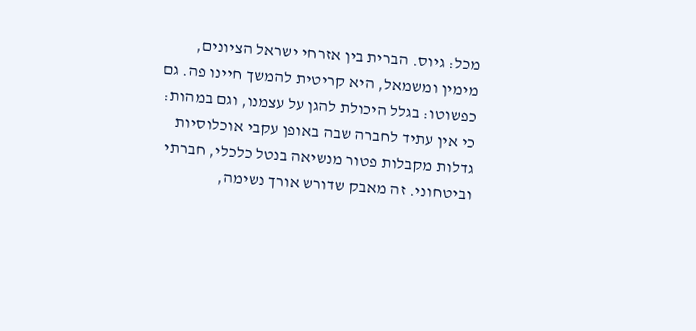מכל: גיוס. הברית בין אזרחי ישראל הציונים, מימין ומשמאל, היא קריטית להמשך חיינו פה. גם כפשוטו: בגלל היכולת להגן על עצמנו, וגם במהות: כי אין עתיד לחברה שבה באופן עקבי אוכלוסיות גדלות מקבלות פטור מנשיאה בנטל כלכלי, חברתי וביטחוני. זה מאבק שדורש אורך נשימה,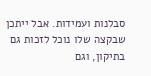סבלנות ועמידות. אבל ייתכן שבקצה שלו נוכל לזכות גם בתיקון, וגם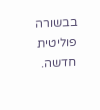בבשורה פוליטית חדשה.